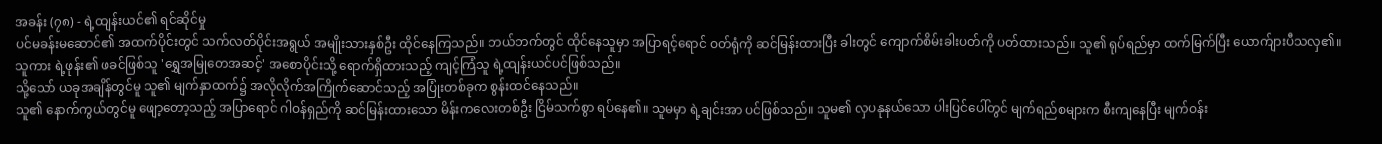အခန်း (၇၈) - ရဲ့ထျန်းယင်၏ ရင်ဆိုင်မှု
ပင်မခန်းမဆောင်၏ အထက်ပိုင်းတွင် သက်လတ်ပိုင်းအရွယ် အမျိုးသားနှစ်ဦး ထိုင်နေကြသည်။ ဘယ်ဘက်တွင် ထိုင်နေသူမှာ အပြာရင့်ရောင် ဝတ်ရုံကို ဆင်မြန်းထားပြီး ခါးတွင် ကျောက်စိမ်းခါးပတ်ကို ပတ်ထားသည်။ သူ၏ ရုပ်ရည်မှာ ထက်မြက်ပြီး ယောက်ျားပီသလှ၏။ သူကား ရဲ့ဖုန်း၏ ဖခင်ဖြစ်သူ 'ရွှေအမြုတေအဆင့်' အစောပိုင်းသို့ ရောက်ရှိထားသည့် ကျင့်ကြံသူ ရဲ့ထျန်းယင်ပင်ဖြစ်သည်။
သို့သော် ယခုအချိန်တွင်မူ သူ၏ မျက်နှာထက်၌ အလိုလိုက်အကြိုက်ဆောင်သည့် အပြုံးတစ်ခုက စွန်းထင်နေသည်။
သူ၏ နောက်ကွယ်တွင်မူ ဖျော့တော့သည့် အပြာရောင် ဂါဝန်ရှည်ကို ဆင်မြန်းထားသော မိန်းကလေးတစ်ဦး ငြိမ်သက်စွာ ရပ်နေ၏။ သူမမှာ ရဲ့ချင်းအာ ပင်ဖြစ်သည်။ သူမ၏ လှပနုနယ်သော ပါးပြင်ပေါ်တွင် မျက်ရည်စများက စီးကျနေပြီး မျက်ဝန်း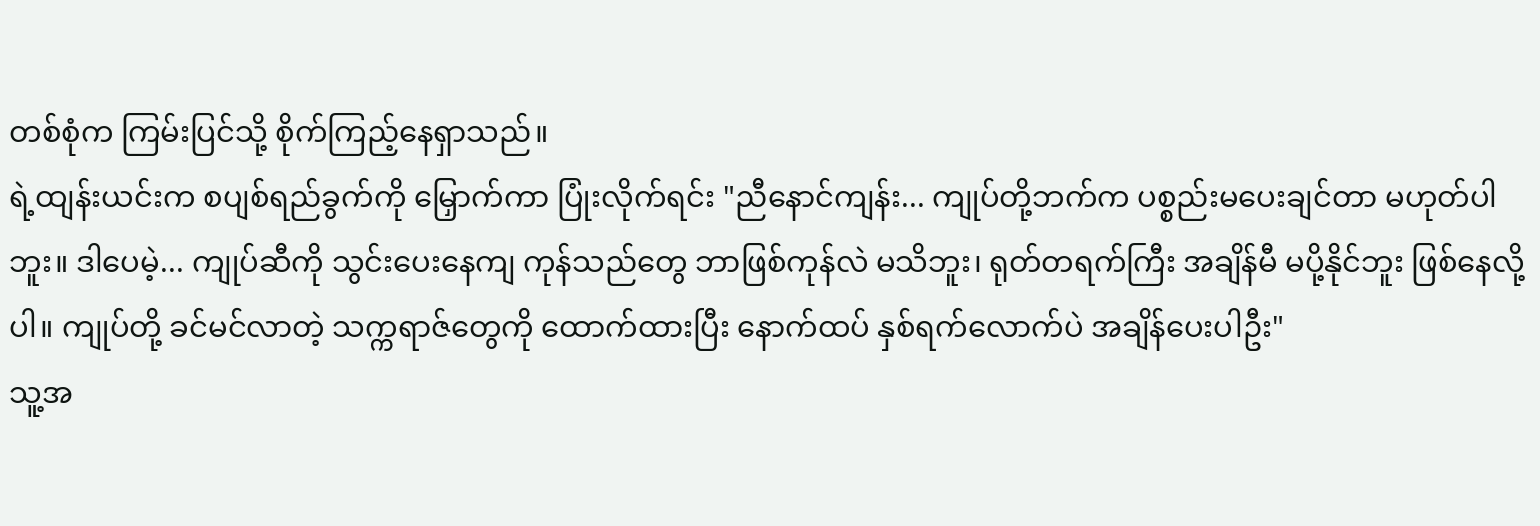တစ်စုံက ကြမ်းပြင်သို့ စိုက်ကြည့်နေရှာသည်။
ရဲ့ထျန်းယင်းက စပျစ်ရည်ခွက်ကို မြှောက်ကာ ပြုံးလိုက်ရင်း "ညီနောင်ကျန်း... ကျုပ်တို့ဘက်က ပစ္စည်းမပေးချင်တာ မဟုတ်ပါဘူး။ ဒါပေမဲ့... ကျုပ်ဆီကို သွင်းပေးနေကျ ကုန်သည်တွေ ဘာဖြစ်ကုန်လဲ မသိဘူး၊ ရုတ်တရက်ကြီး အချိန်မီ မပို့နိုင်ဘူး ဖြစ်နေလို့ပါ။ ကျုပ်တို့ ခင်မင်လာတဲ့ သက္ကရာဇ်တွေကို ထောက်ထားပြီး နောက်ထပ် နှစ်ရက်လောက်ပဲ အချိန်ပေးပါဦး"
သူ့အ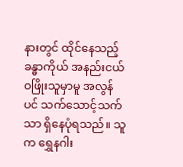နားတွင် ထိုင်နေသည့် ခန္ဓာကိုယ် အနည်းငယ် ဝဖြိုးသူမှာမူ အလွန်ပင် သက်သောင့်သက်သာ ရှိနေပုံရသည်။ သူက ရွှေနဂါး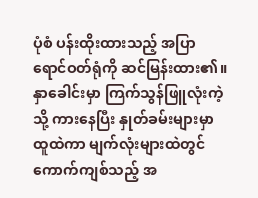ပုံစံ ပန်းထိုးထားသည့် အပြာရောင်ဝတ်ရုံကို ဆင်မြန်းထား၏။ နှာခေါင်းမှာ ကြက်သွန်ဖြူလုံးကဲ့သို့ ကားနေပြီး နှုတ်ခမ်းများမှာ ထူထဲကာ မျက်လုံးများထဲတွင် ကောက်ကျစ်သည့် အ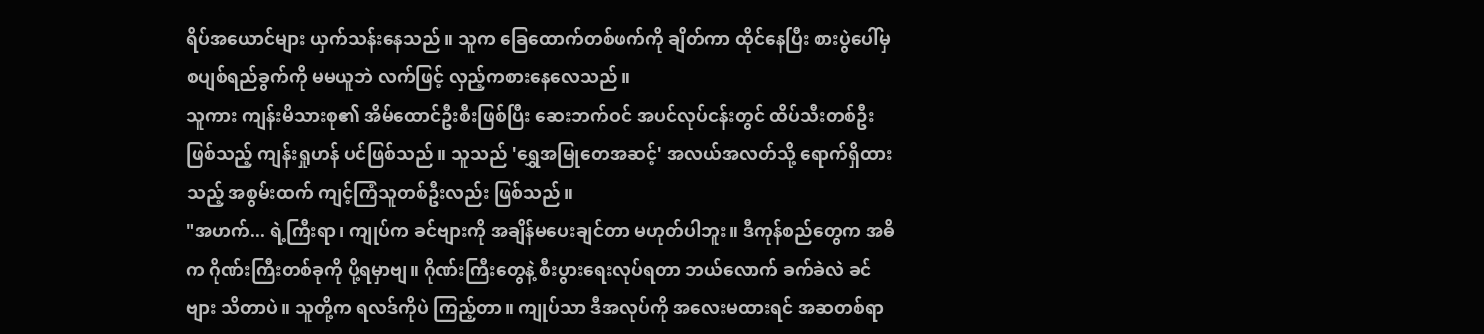ရိပ်အယောင်များ ယှက်သန်းနေသည်။ သူက ခြေထောက်တစ်ဖက်ကို ချိတ်ကာ ထိုင်နေပြီး စားပွဲပေါ်မှ စပျစ်ရည်ခွက်ကို မမယူဘဲ လက်ဖြင့် လှည့်ကစားနေလေသည်။
သူကား ကျန်းမိသားစု၏ အိမ်ထောင်ဦးစီးဖြစ်ပြီး ဆေးဘက်ဝင် အပင်လုပ်ငန်းတွင် ထိပ်သီးတစ်ဦးဖြစ်သည့် ကျန်းရှုဟန် ပင်ဖြစ်သည်။ သူသည် 'ရွှေအမြုတေအဆင့်' အလယ်အလတ်သို့ ရောက်ရှိထားသည့် အစွမ်းထက် ကျင့်ကြံသူတစ်ဦးလည်း ဖြစ်သည်။
"အဟက်... ရဲ့ကြီးရာ၊ ကျုပ်က ခင်ဗျားကို အချိန်မပေးချင်တာ မဟုတ်ပါဘူး။ ဒီကုန်စည်တွေက အဓိက ဂိုဏ်းကြီးတစ်ခုကို ပို့ရမှာဗျ။ ဂိုဏ်းကြီးတွေနဲ့ စီးပွားရေးလုပ်ရတာ ဘယ်လောက် ခက်ခဲလဲ ခင်ဗျား သိတာပဲ။ သူတို့က ရလဒ်ကိုပဲ ကြည့်တာ။ ကျုပ်သာ ဒီအလုပ်ကို အလေးမထားရင် အဆတစ်ရာ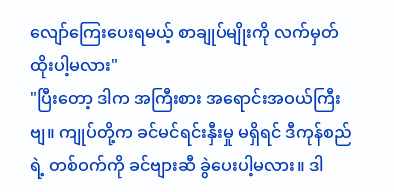လျော်ကြေးပေးရမယ့် စာချုပ်မျိုးကို လက်မှတ်ထိုးပါ့မလား"
"ပြီးတော့ ဒါက အကြီးစား အရောင်းအဝယ်ကြီးဗျ။ ကျုပ်တို့က ခင်မင်ရင်းနှီးမှု မရှိရင် ဒီကုန်စည်ရဲ့ တစ်ဝက်ကို ခင်ဗျားဆီ ခွဲပေးပါ့မလား။ ဒါ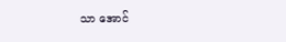သာ အောင်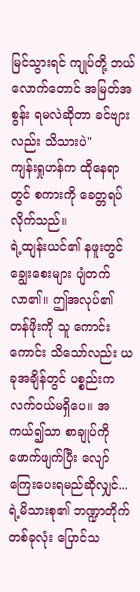မြင်သွားရင် ကျုပ်တို့ ဘယ်လောက်တောင် အမြတ်အစွန်း ရမလဲဆိုတာ ခင်ဗျားလည်း သိသားပဲ"
ကျန်းရှုဟန်က ထိုနေရာတွင် စကားကို ခေတ္တရပ်လိုက်သည်။
ရဲ့ထျန်းယင်၏ နဖူးတွင် ချွေးစေးများ ပျံတက်လာ၏။ ဤအလုပ်၏ တန်ဖိုးကို သူ ကောင်းကောင်း သိသော်လည်း ယခုအချိန်တွင် ပစ္စည်းက လက်ဝယ်မရှိပေ။ အကယ်၍သာ စာချုပ်ကို ဖောက်ဖျက်ပြီး လျော်ကြေးပေးရမည်ဆိုလျှင်... ရဲ့မိသားစု၏ ဘဏ္ဍာတိုက်တစ်ခုလုံး ပြောင်သ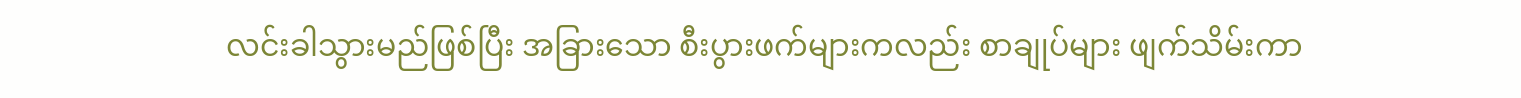လင်းခါသွားမည်ဖြစ်ပြီး အခြားသော စီးပွားဖက်များကလည်း စာချုပ်များ ဖျက်သိမ်းကာ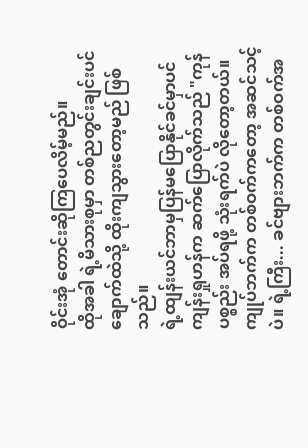ဝိုင်းအုံ တောင်းဆိုကြပေလိမ့်မည်။
ထိုအခါ ရဲ့မိသားစုမှာ တစ်ညတွင်းချင်းပင် ချောက်ထဲသို့ ထိုးကျသွားတော့မည် ဖြစ်သည်။
ရဲ့ထျန်းယင်ဘာမှပြန်မပြောနိုင်ခင်မှာပင် ကျန်းရှုဟန်က ဆက်ပြောလိုက်သည် "ကုန်ပစ္စည်း အပ်ရဖို့ သုံးရက်ပဲ လိုတော့တယ်။ ကျုပ်ဘက်က တစ်ဝက်ကတော့ အဆင်သင့်ပဲ။ ရဲ့ကြီး... ခင်ဗျားဘက်က တစ်ဝက်အ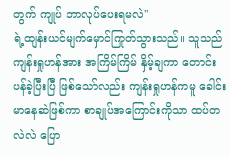တွက် ကျုပ် ဘာလုပ်ပေးရမလဲ"
ရဲ့ထျန်းယင်မျက်မှောင်ကြုတ်သွားသည်။ သူသည် ကျန်းရှုဟန်အား အကြိမ်ကြိမ် နှိမ့်ချကာ တောင်းပန်ခဲ့ပြီးပြီ ဖြစ်သော်လည်း ကျန်းရှုဟန်ကမူ ခေါင်းမာနေဆဲဖြစ်ကာ စာချုပ်အကြောင်းကိုသာ ထပ်တလဲလဲ ပြော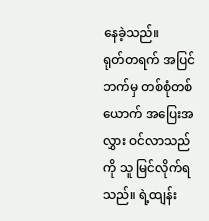နေခဲ့သည်။
ရုတ်တရက် အပြင်ဘက်မှ တစ်စုံတစ်ယောက် အပြေးအလွှား ဝင်လာသည်ကို သူ မြင်လိုက်ရသည်။ ရဲ့ထျန်း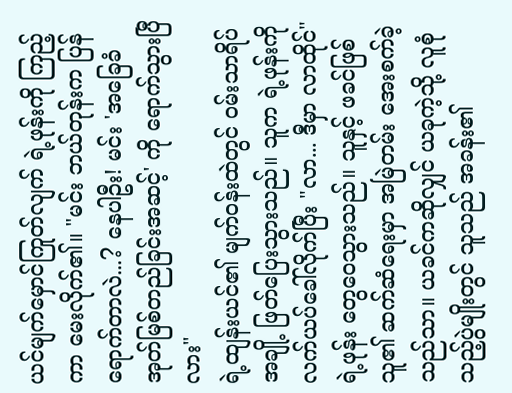ယင်မျက်မှောင်ကြုတ်လျက် ရဲ့ဖုန်းကို ကြည့်ကာ မေးလိုက်၏။ "မင်း ဘယ်တုန်းက ပြန်ရောက်တာလဲ...? နေပါဦး! မင်း 'အခြေခံအုတ်မြစ်တည်ခြင်းအဆင့်' ကို ရောက်သွားပြီလား"
ရဲ့ထျန်းယင်၏ မျက်ဝန်းထဲတွင် ဝမ်းသာရိပ်အချို့ ဖြတ်ပြေးသွားသည်။ သူက ရဲ့ဖုန်းကို လက်ယပ်ခေါ်လိုက်ပြီး "လာ... ဒီမှာ လာထိုင်"
ရဲ့ဖုန်း တွေဝေသွားသည်။ သူနှင့် ဖခင်ဖြစ်သူ၏ ဆက်ဆံရေးမှာ အမြဲတမ်း အေးစက်ခဲ့သည်သာ။ ယခင်ကဆိုလျှင် ယခုကဲ့သို့ လူစုံသည့်ပွဲမျိုးတွင် သူသည် အခန်း၏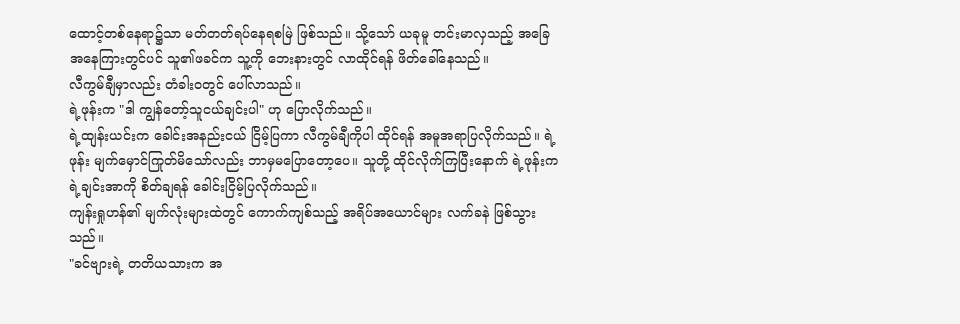ထောင့်တစ်နေရာ၌သာ မတ်တတ်ရပ်နေရစမြဲ ဖြစ်သည်။ သို့သော် ယခုမူ တင်းမာလှသည့် အခြေအနေကြားတွင်ပင် သူ၏ဖခင်က သူ့ကို ဘေးနားတွင် လာထိုင်ရန် ဖိတ်ခေါ်နေသည်။
လီကွမ်ချီမှာလည်း တံခါးဝတွင် ပေါ်လာသည်။
ရဲ့ဖုန်းက "ဒါ ကျွန်တော့်သူငယ်ချင်းပါ" ဟု ပြောလိုက်သည်။
ရဲ့ထျန်းယင်းက ခေါင်းအနည်းငယ် ငြိမ့်ပြကာ လီကွမ်ချီကိုပါ ထိုင်ရန် အမူအရာပြလိုက်သည်။ ရဲ့ဖုန်း မျက်မှောင်ကြုတ်မိသော်လည်း ဘာမှမပြောတော့ပေ။ သူတို့ ထိုင်လိုက်ကြပြီးနောက် ရဲ့ဖုန်းက ရဲ့ချင်းအာကို စိတ်ချရန် ခေါင်းငြိမ့်ပြလိုက်သည်။
ကျန်းရှုဟန်၏ မျက်လုံးများထဲတွင် ကောက်ကျစ်သည့် အရိပ်အယောင်များ လက်ခနဲ ဖြစ်သွားသည်။
"ခင်ဗျားရဲ့ တတိယသားက အ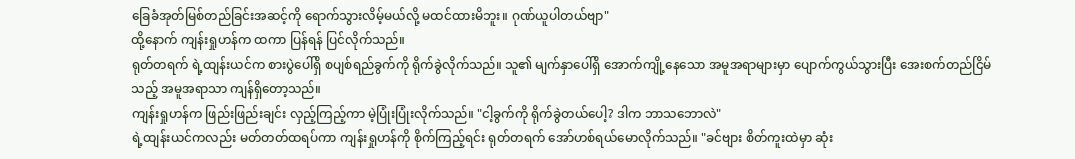ခြေခံအုတ်မြစ်တည်ခြင်းအဆင့်ကို ရောက်သွားလိမ့်မယ်လို့ မထင်ထားမိဘူး။ ဂုဏ်ယူပါတယ်ဗျာ"
ထို့နောက် ကျန်းရှုဟန်က ထကာ ပြန်ရန် ပြင်လိုက်သည်။
ရုတ်တရက် ရဲ့ထျန်းယင်က စားပွဲပေါ်ရှိ စပျစ်ရည်ခွက်ကို ရိုက်ခွဲလိုက်သည်။ သူ၏ မျက်နှာပေါ်ရှိ အောက်ကျို့နေသော အမူအရာများမှာ ပျောက်ကွယ်သွားပြီး အေးစက်တည်ငြိမ်သည့် အမူအရာသာ ကျန်ရှိတော့သည်။
ကျန်းရှုဟန်က ဖြည်းဖြည်းချင်း လှည့်ကြည့်ကာ မဲ့ပြုံးပြုံးလိုက်သည်။ "ငါ့ခွက်ကို ရိုက်ခွဲတယ်ပေါ့? ဒါက ဘာသဘောလဲ"
ရဲ့ထျန်းယင်ကလည်း မတ်တတ်ထရပ်ကာ ကျန်းရှုဟန်ကို စိုက်ကြည့်ရင်း ရုတ်တရက် အော်ဟစ်ရယ်မောလိုက်သည်။ "ခင်ဗျား စိတ်ကူးထဲမှာ ဆုံး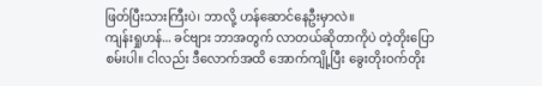ဖြတ်ပြီးသားကြီးပဲ၊ ဘာလို့ ဟန်ဆောင်နေဦးမှာလဲ။
ကျန်းရှုဟန်... ခင်ဗျား ဘာအတွက် လာတယ်ဆိုတာကိုပဲ တဲ့တိုးပြောစမ်းပါ။ ငါလည်း ဒီလောက်အထိ အောက်ကျို့ပြီး ခွေးတိုးဝက်တိုး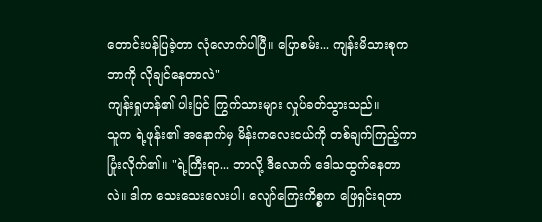တောင်းပန်ပြခဲ့တာ လုံလောက်ပါပြီ။ ပြောစမ်း... ကျန်းမိသားစုက ဘာကို လိုချင်နေတာလဲ"
ကျန်းရှုဟန်၏ ပါးပြင် ကြွက်သားများ လှုပ်ခတ်သွားသည်။
သူက ရဲ့ဖုန်း၏ အနောက်မှ မိန်းကလေးငယ်ကို တစ်ချက်ကြည့်ကာ ပြုံးလိုက်၏။ "ရဲ့ကြီးရာ... ဘာလို့ ဒီလောက် ဒေါသထွက်နေတာလဲ။ ဒါက သေးသေးလေးပါ၊ လျော်ကြေးကိစ္စက ဖြေရှင်းရတာ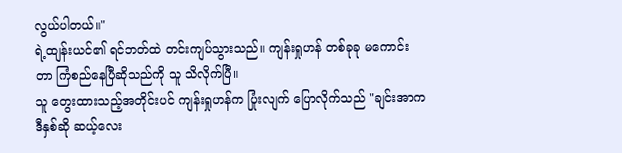လွယ်ပါတယ်။"
ရဲ့ထျန်းယင်၏ ရင်ဘတ်ထဲ တင်းကျပ်သွားသည်။ ကျန်းရှုဟန် တစ်ခုခု မကောင်းတာ ကြံစည်နေပြီဆိုသည်ကို သူ သိလိုက်ပြီ။
သူ တွေးထားသည့်အတိုင်းပင် ကျန်းရှုဟန်က ပြုံးလျက် ပြောလိုက်သည် "ချင်းအာက ဒီနှစ်ဆို ဆယ့်လေး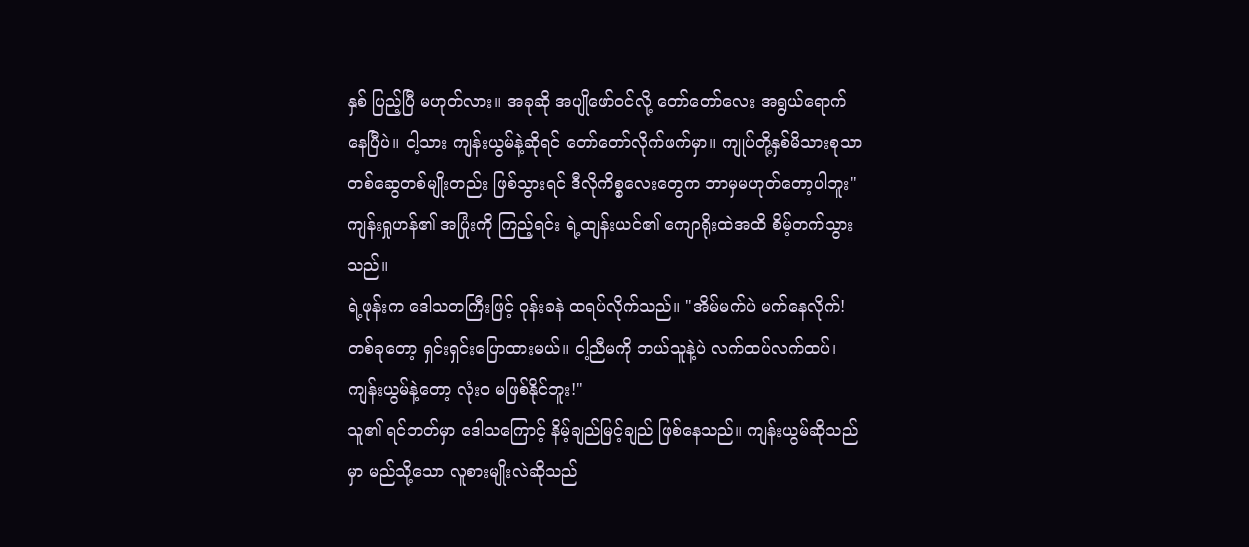နှစ် ပြည့်ပြီ မဟုတ်လား။ အခုဆို အပျိုဖော်ဝင်လို့ တော်တော်လေး အရွယ်ရောက်နေပြီပဲ။ ငါ့သား ကျန်းယွမ်နဲ့ဆိုရင် တော်တော်လိုက်ဖက်မှာ။ ကျုပ်တို့နှစ်မိသားစုသာ တစ်ဆွေတစ်မျိုးတည်း ဖြစ်သွားရင် ဒီလိုကိစ္စလေးတွေက ဘာမှမဟုတ်တော့ပါဘူး"
ကျန်းရှုဟန်၏ အပြုံးကို ကြည့်ရင်း ရဲ့ထျန်းယင်၏ ကျောရိုးထဲအထိ စိမ့်တက်သွားသည်။
ရဲ့ဖုန်းက ဒေါသတကြီးဖြင့် ဝုန်းခနဲ ထရပ်လိုက်သည်။ "အိမ်မက်ပဲ မက်နေလိုက်! တစ်ခုတော့ ရှင်းရှင်းပြောထားမယ်။ ငါ့ညီမကို ဘယ်သူနဲ့ပဲ လက်ထပ်လက်ထပ်၊ ကျန်းယွမ်နဲ့တော့ လုံးဝ မဖြစ်နိုင်ဘူး!"
သူ၏ ရင်ဘတ်မှာ ဒေါသကြောင့် နိမ့်ချည်မြင့်ချည် ဖြစ်နေသည်။ ကျန်းယွမ်ဆိုသည်မှာ မည်သို့သော လူစားမျိုးလဲဆိုသည်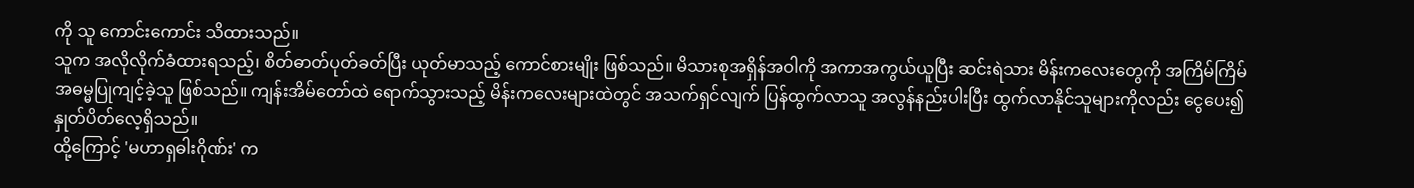ကို သူ ကောင်းကောင်း သိထားသည်။
သူက အလိုလိုက်ခံထားရသည့်၊ စိတ်ဓာတ်ပုတ်ခတ်ပြီး ယုတ်မာသည့် ကောင်စားမျိုး ဖြစ်သည်။ မိသားစုအရှိန်အဝါကို အကာအကွယ်ယူပြီး ဆင်းရဲသား မိန်းကလေးတွေကို အကြိမ်ကြိမ် အဓမ္မပြုကျင့်ခဲ့သူ ဖြစ်သည်။ ကျန်းအိမ်တော်ထဲ ရောက်သွားသည့် မိန်းကလေးများထဲတွင် အသက်ရှင်လျက် ပြန်ထွက်လာသူ အလွန်နည်းပါးပြီး ထွက်လာနိုင်သူများကိုလည်း ငွေပေး၍ နှုတ်ပိတ်လေ့ရှိသည်။
ထို့ကြောင့် 'မဟာရှဓါးဂိုဏ်း' က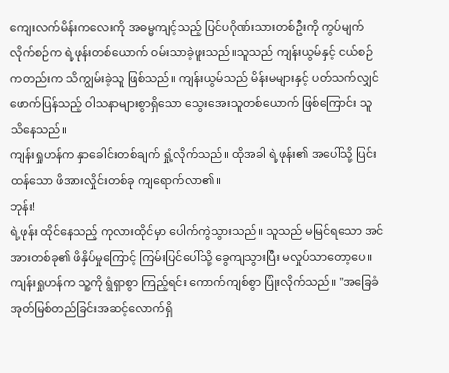ကျေးလက်မိန်းကလေးကို အဓမ္မကျင့်သည့် ပြင်ပဂိုဏ်းသားတစ်ဦးကို ကွပ်မျက်လိုက်စဉ်က ရဲ့ဖုန်းတစ်ယောက် ဝမ်းသာခဲ့ဖူးသည်။သူသည် ကျန်းယွမ်နှင့် ငယ်စဉ်ကတည်းက သိကျွမ်းခဲ့သူ ဖြစ်သည်။ ကျန်းယွမ်သည် မိန်းမများနှင့် ပတ်သက်လျှင် ဖောက်ပြန်သည့် ဝါသနာများစွာရှိသော သွေးအေးသူတစ်ယောက် ဖြစ်ကြောင်း သူ သိနေသည်။
ကျန်းရှုဟန်က နှာခေါင်းတစ်ချက် ရှုံ့လိုက်သည်။ ထိုအခါ ရဲ့ဖုန်း၏ အပေါ်သို့ ပြင်းထန်သော ဖိအားလှိုင်းတစ်ခု ကျရောက်လာ၏။
ဘုန်း!
ရဲ့ဖုန်း ထိုင်နေသည့် ကုလားထိုင်မှာ ပေါက်ကွဲသွားသည်။ သူသည် မမြင်ရသော အင်အားတစ်ခု၏ ဖိနှိပ်မှုကြောင့် ကြမ်းပြင်ပေါ်သို့ ခွေကျသွားပြီး မလှုပ်သာတော့ပေ။
ကျန်းရှုဟန်က သူ့ကို ရွံရှာစွာ ကြည့်ရင်း ကောက်ကျစ်စွာ ပြုံးလိုက်သည်။ "အခြေခံအုတ်မြစ်တည်ခြင်းအဆင့်လောက်ရှိ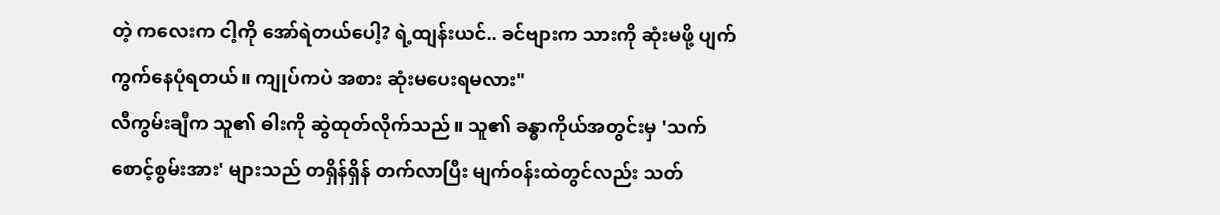တဲ့ ကလေးက ငါ့ကို အော်ရဲတယ်ပေါ့? ရဲ့ထျန်းယင်.. ခင်ဗျားက သားကို ဆုံးမဖို့ ပျက်ကွက်နေပုံရတယ်။ ကျုပ်ကပဲ အစား ဆုံးမပေးရမလား"
လီကွမ်းချီက သူ၏ ဓါးကို ဆွဲထုတ်လိုက်သည်။ သူ၏ ခန္ဓာကိုယ်အတွင်းမှ 'သက်စောင့်စွမ်းအား' များသည် တရှိန်ရှိန် တက်လာပြီး မျက်ဝန်းထဲတွင်လည်း သတ်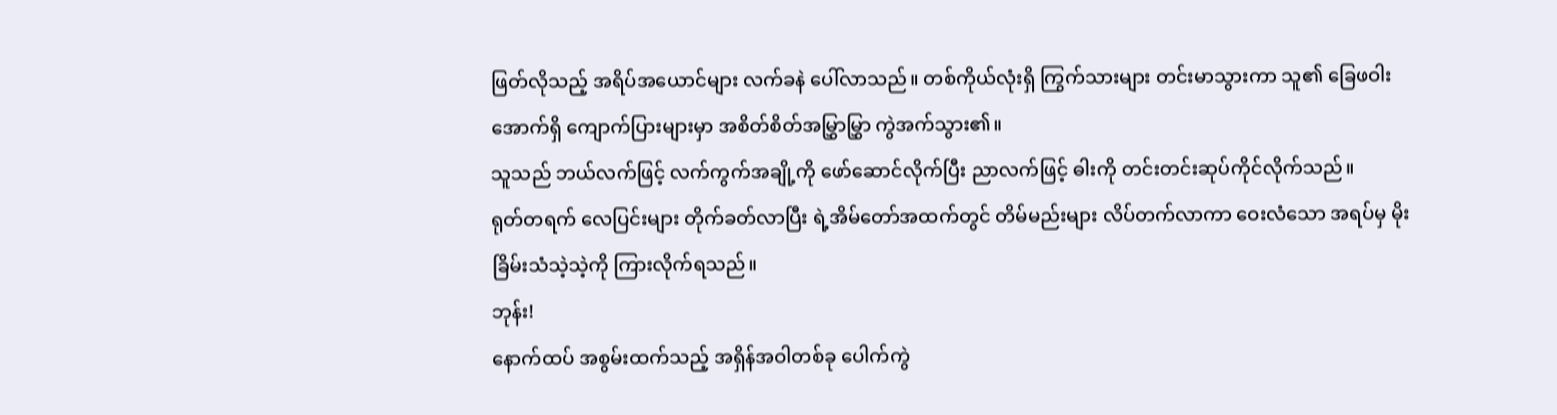ဖြတ်လိုသည့် အရိပ်အယောင်များ လက်ခနဲ ပေါ်လာသည်။ တစ်ကိုယ်လုံးရှိ ကြွက်သားများ တင်းမာသွားကာ သူ၏ ခြေဖဝါးအောက်ရှိ ကျောက်ပြားများမှာ အစိတ်စိတ်အမြွှာမြွှာ ကွဲအက်သွား၏။
သူသည် ဘယ်လက်ဖြင့် လက်ကွက်အချို့ကို ဖော်ဆောင်လိုက်ပြီး ညာလက်ဖြင့် ဓါးကို တင်းတင်းဆုပ်ကိုင်လိုက်သည်။
ရုတ်တရက် လေပြင်းများ တိုက်ခတ်လာပြီး ရဲ့အိမ်တော်အထက်တွင် တိမ်မည်းများ လိပ်တက်လာကာ ဝေးလံသော အရပ်မှ မိုးခြိမ်းသံသဲ့သဲ့ကို ကြားလိုက်ရသည်။
ဘုန်း!
နောက်ထပ် အစွမ်းထက်သည့် အရှိန်အဝါတစ်ခု ပေါက်ကွဲ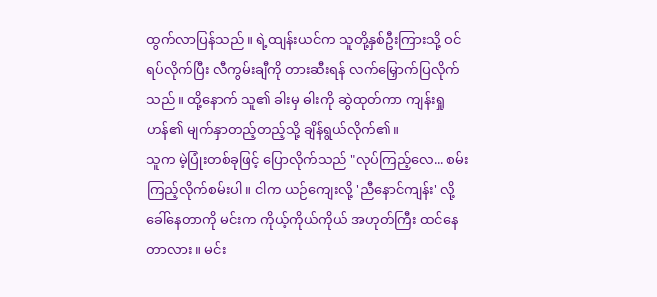ထွက်လာပြန်သည်။ ရဲ့ထျန်းယင်က သူတို့နှစ်ဦးကြားသို့ ဝင်ရပ်လိုက်ပြီး လီကွမ်းချီကို တားဆီးရန် လက်မြှောက်ပြလိုက်သည်။ ထို့နောက် သူ၏ ခါးမှ ဓါးကို ဆွဲထုတ်ကာ ကျန်းရှုဟန်၏ မျက်နှာတည့်တည့်သို့ ချိန်ရွယ်လိုက်၏။
သူက မဲ့ပြုံးတစ်ခုဖြင့် ပြောလိုက်သည် "လုပ်ကြည့်လေ... စမ်းကြည့်လိုက်စမ်းပါ။ ငါက ယဉ်ကျေးလို့ 'ညီနောင်ကျန်း' လို့ ခေါ်နေတာကို မင်းက ကိုယ့်ကိုယ်ကိုယ် အဟုတ်ကြီး ထင်နေတာလား။ မင်း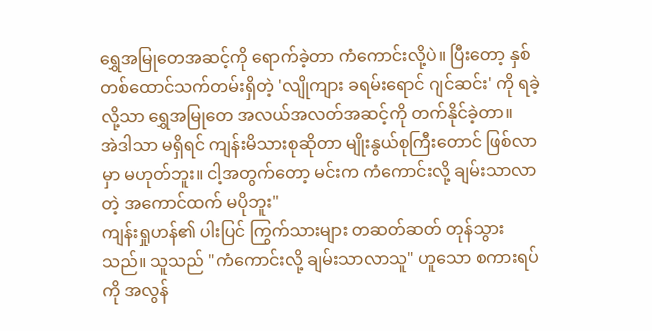ရွှေအမြုတေအဆင့်ကို ရောက်ခဲ့တာ ကံကောင်းလို့ပဲ။ ပြီးတော့ နှစ်တစ်ထောင်သက်တမ်းရှိတဲ့ 'လျိုကျား ခရမ်းရောင် ဂျင်ဆင်း' ကို ရခဲ့လို့သာ ရွှေအမြုတေ အလယ်အလတ်အဆင့်ကို တက်နိုင်ခဲ့တာ။
အဲဒါသာ မရှိရင် ကျန်းမိသားစုဆိုတာ မျိုးနွယ်စုကြီးတောင် ဖြစ်လာမှာ မဟုတ်ဘူး။ ငါ့အတွက်တော့ မင်းက ကံကောင်းလို့ ချမ်းသာလာတဲ့ အကောင်ထက် မပိုဘူး"
ကျန်းရှုဟန်၏ ပါးပြင် ကြွက်သားများ တဆတ်ဆတ် တုန်သွားသည်။ သူသည် "ကံကောင်းလို့ ချမ်းသာလာသူ" ဟူသော စကားရပ်ကို အလွန်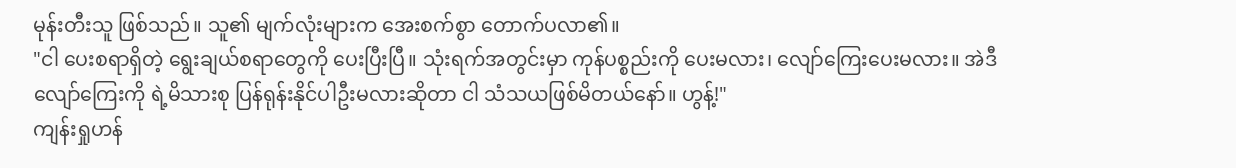မုန်းတီးသူ ဖြစ်သည်။ သူ၏ မျက်လုံးများက အေးစက်စွာ တောက်ပလာ၏။
"ငါ ပေးစရာရှိတဲ့ ရွေးချယ်စရာတွေကို ပေးပြီးပြီ။ သုံးရက်အတွင်းမှာ ကုန်ပစ္စည်းကို ပေးမလား၊ လျော်ကြေးပေးမလား။ အဲဒီလျော်ကြေးကို ရဲ့မိသားစု ပြန်ရုန်းနိုင်ပါဦးမလားဆိုတာ ငါ သံသယဖြစ်မိတယ်နော်။ ဟွန့်!"
ကျန်းရှုဟန်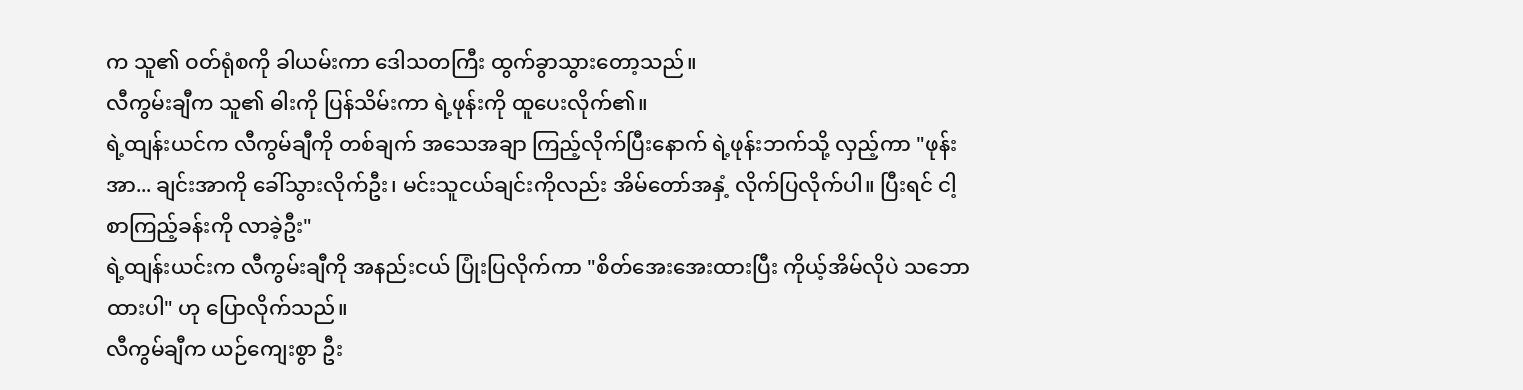က သူ၏ ဝတ်ရုံစကို ခါယမ်းကာ ဒေါသတကြီး ထွက်ခွာသွားတော့သည်။
လီကွမ်းချီက သူ၏ ဓါးကို ပြန်သိမ်းကာ ရဲ့ဖုန်းကို ထူပေးလိုက်၏။
ရဲ့ထျန်းယင်က လီကွမ်ချီကို တစ်ချက် အသေအချာ ကြည့်လိုက်ပြီးနောက် ရဲ့ဖုန်းဘက်သို့ လှည့်ကာ "ဖုန်းအာ... ချင်းအာကို ခေါ်သွားလိုက်ဦး၊ မင်းသူငယ်ချင်းကိုလည်း အိမ်တော်အနှံ့ လိုက်ပြလိုက်ပါ။ ပြီးရင် ငါ့စာကြည့်ခန်းကို လာခဲ့ဦး"
ရဲ့ထျန်းယင်းက လီကွမ်းချီကို အနည်းငယ် ပြုံးပြလိုက်ကာ "စိတ်အေးအေးထားပြီး ကိုယ့်အိမ်လိုပဲ သဘောထားပါ" ဟု ပြောလိုက်သည်။
လီကွမ်ချီက ယဉ်ကျေးစွာ ဦး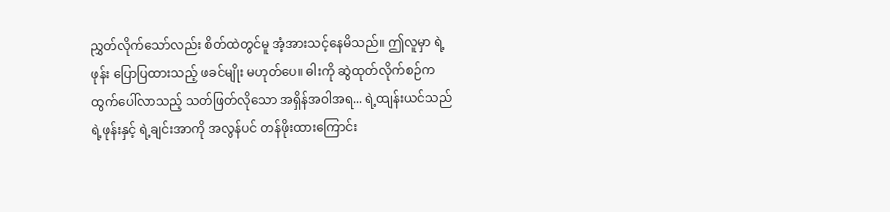ညွှတ်လိုက်သော်လည်း စိတ်ထဲတွင်မူ အံ့အားသင့်နေမိသည်။ ဤလူမှာ ရဲ့ဖုန်း ပြောပြထားသည့် ဖခင်မျိုး မဟုတ်ပေ။ ဓါးကို ဆွဲထုတ်လိုက်စဉ်က ထွက်ပေါ်လာသည့် သတ်ဖြတ်လိုသော အရှိန်အဝါအရ... ရဲ့ထျန်းယင်သည် ရဲ့ဖုန်းနှင့် ရဲ့ချင်းအာကို အလွန်ပင် တန်ဖိုးထားကြောင်း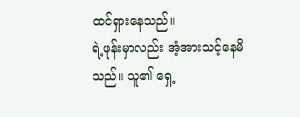ထင်ရှားနေသည်။
ရဲ့ဖုန်းမှာလည်း အံ့အားသင့်နေမိသည်။ သူ၏ ရှေ့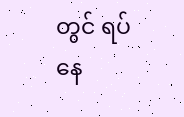တွင် ရပ်နေ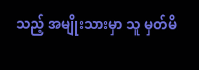သည့် အမျိုးသားမှာ သူ မှတ်မိ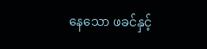နေသော ဖခင်နှင့်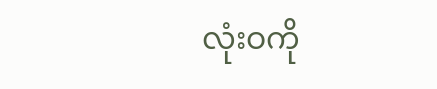လုံးဝကို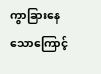ကွာခြားနေသောကြောင့်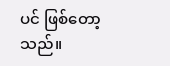ပင် ဖြစ်တော့သည်။